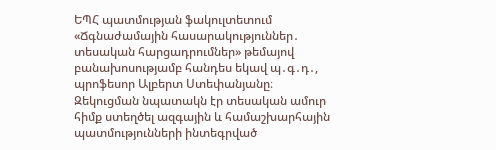ԵՊՀ պատմության ֆակուլտետում «Ճգնաժամային հասարակություններ․ տեսական հարցադրումներ» թեմայով բանախոսությամբ հանդես եկավ պ․գ․դ․, պրոֆեսոր Ալբերտ Ստեփանյանը։ Զեկուցման նպատակն էր տեսական ամուր հիմք ստեղծել ազգային և համաշխարհային պատմությունների ինտեգրված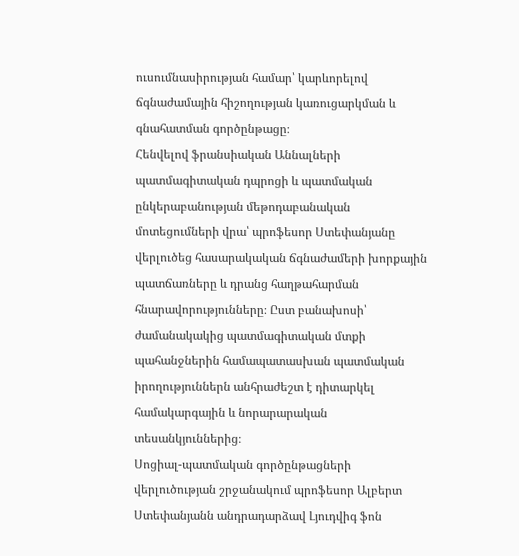ուսումնասիրության համար՝ կարևորելով ճգնաժամային հիշողության կառուցարկման և գնահատման գործընթացը։
Հենվելով ֆրանսիական Աննալների պատմագիտական դպրոցի և պատմական ընկերաբանության մեթոդաբանական մոտեցումների վրա՝ պրոֆեսոր Ստեփանյանը վերլուծեց հասարակական ճգնաժամերի խորքային պատճառները և դրանց հաղթահարման հնարավորությունները։ Ըստ բանախոսի՝ ժամանակակից պատմագիտական մտքի պահանջներին համապատասխան պատմական իրողություններն անհրաժեշտ է դիտարկել համակարգային և նորարարական տեսանկյուններից։
Սոցիալ-պատմական գործընթացների վերլուծության շրջանակում պրոֆեսոր Ալբերտ Ստեփանյանն անդրադարձավ Լյուդվիգ ֆոն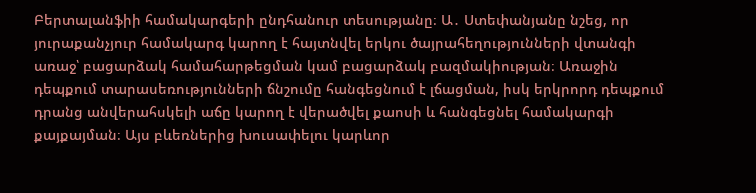Բերտալանֆիի համակարգերի ընդհանուր տեսությանը։ Ա․ Ստեփանյանը նշեց, որ յուրաքանչյուր համակարգ կարող է հայտնվել երկու ծայրահեղությունների վտանգի առաջ՝ բացարձակ համահարթեցման կամ բացարձակ բազմակիության։ Առաջին դեպքում տարասեռությունների ճնշումը հանգեցնում է լճացման, իսկ երկրորդ դեպքում դրանց անվերահսկելի աճը կարող է վերածվել քաոսի և հանգեցնել համակարգի քայքայման։ Այս բևեռներից խուսափելու կարևոր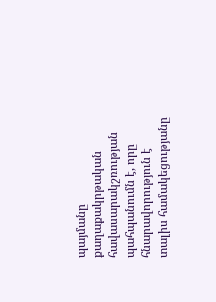պայմանը քաղաքակրթական հավասարակշռության պահպանումն է, որը հնարավորություն է տալիս համակեցությանը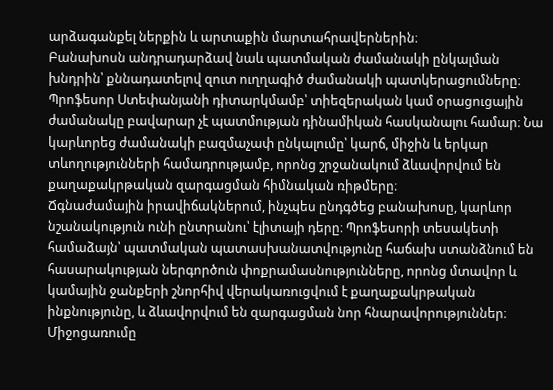արձագանքել ներքին և արտաքին մարտահրավերներին։
Բանախոսն անդրադարձավ նաև պատմական ժամանակի ընկալման խնդրին՝ քննադատելով զուտ ուղղագիծ ժամանակի պատկերացումները։ Պրոֆեսոր Ստեփանյանի դիտարկմամբ՝ տիեզերական կամ օրացուցային ժամանակը բավարար չէ պատմության դինամիկան հասկանալու համար։ Նա կարևորեց ժամանակի բազմաչափ ընկալումը՝ կարճ, միջին և երկար տևողությունների համադրությամբ, որոնց շրջանակում ձևավորվում են քաղաքակրթական զարգացման հիմնական ռիթմերը։
Ճգնաժամային իրավիճակներում, ինչպես ընդգծեց բանախոսը, կարևոր նշանակություն ունի ընտրանու՝ էլիտայի դերը։ Պրոֆեսորի տեսակետի համաձայն՝ պատմական պատասխանատվությունը հաճախ ստանձնում են հասարակության ներգործուն փոքրամասնությունները, որոնց մտավոր և կամային ջանքերի շնորհիվ վերակառուցվում է քաղաքակրթական ինքնությունը, և ձևավորվում են զարգացման նոր հնարավորություններ։
Միջոցառումը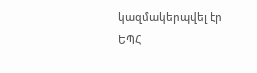կազմակերպվել էր ԵՊՀ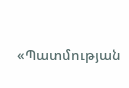«Պատմության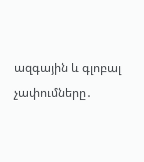ազգային և գլոբալ չափումները․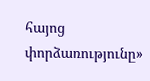հայոց փորձառությունը»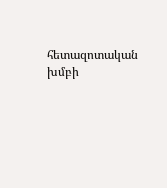հետազոտական խմբի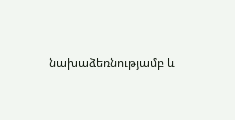նախաձեռնությամբ և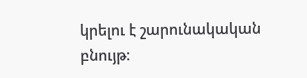կրելու է շարունակական բնույթ։